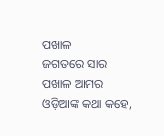ପଖାଳ
ଜଗତରେ ସାର
ପଖାଳ ଆମର
ଓଡ଼ିଆଙ୍କ କଥା କହେ,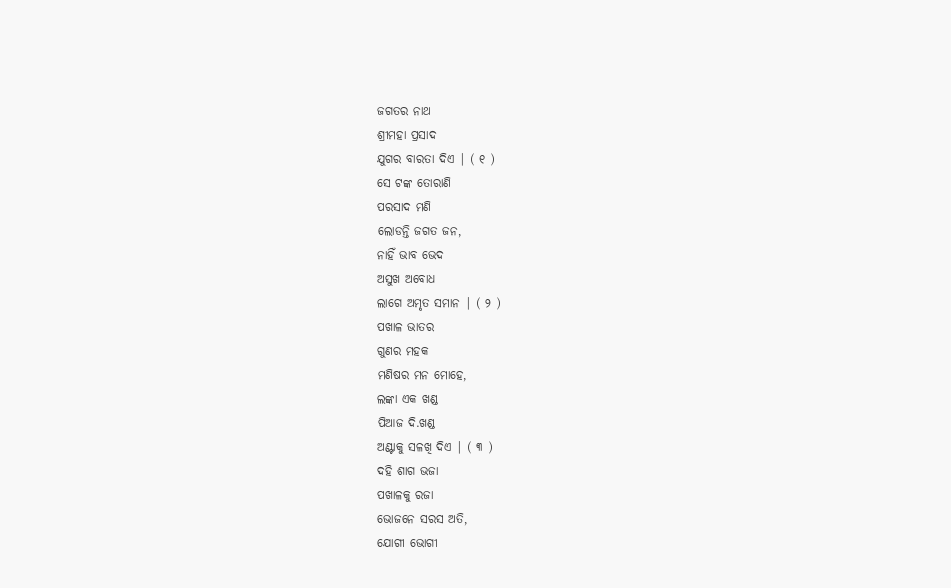ଜଗତର ନାଥ
ଶ୍ରୀମହା ପ୍ରସାଦ
ଯୁଗର ବାରତା ଦିଏ | ( ୧ )
ସେ ଟଙ୍କ ତୋରାଣି
ପରସାଦ ମଣି
ଲୋଡନ୍ତି ଜଗତ ଜନ,
ନାହିଁ ଭାବ ଭେଦ
ଅସୁଖ ଅବୋଧ
ଲାଗେ ଅମୃତ ସମାନ | ( ୨ )
ପଖାଳ ଭାତର
ଗୁଣର ମହକ
ମଣିଷର ମନ ମୋହେ,
ଲଙ୍କା ଏକ ଖଣ୍ଡ
ପିଆଜ ଦି.ଖଣ୍ଡ
ଅଣ୍ଟାକୁ ସଳଖି ଦିଏ | ( ୩ )
ଦହି ଶାଗ ଭଜା
ପଖାଳକୁ ରଜା
ଭୋଜନେ ସରସ ଅତି,
ଯୋଗୀ ଭୋଗୀ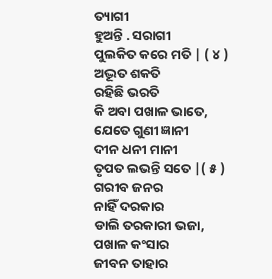ତ୍ୟାଗୀ
ହୁଅନ୍ତି . ସରାଗୀ
ପୁଲକିତ କରେ ମତି | ( ୪ )
ଅଦ୍ଭୂତ ଶକତି
ରହିଛି ଭରତି
କି ଅବା ପଖାଳ ଭାତେ,
ଯେତେ ଗୁଣୀ ଜ୍ଞାନୀ
ଦୀନ ଧନୀ ମାନୀ
ତୃପତ ଲଭନ୍ତି ସତେ |( ୫ )
ଗରୀବ ଜନର
ନାହିଁ ଦରକାର
ଡାଲି ତରକାରୀ ଭଜା,
ପଖାଳ କଂସାର
ଜୀବନ ତାହାର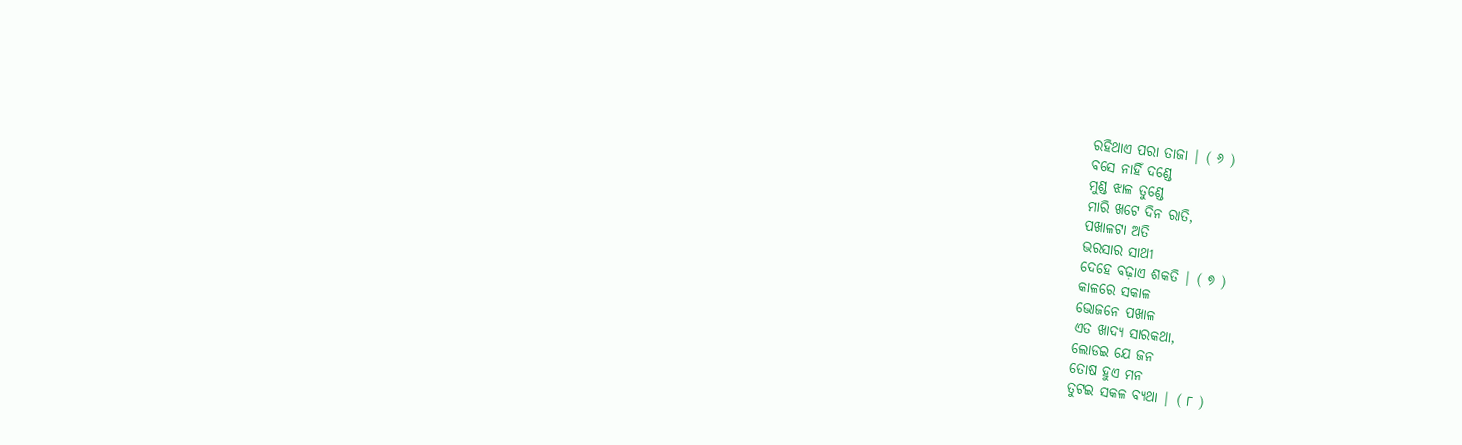ରହିଥାଏ ପରା ତାଜା | ( ୬ )
ବସେ ନାହିଁ ଦଣ୍ଡେ
ମୁଣ୍ଡ ଝାଳ ତୁଣ୍ଡେ
ମାରି ଖଟେ ଦିନ ରାତି,
ପଖାଳଟା ଅତି
ଭରସାର ସାଥୀ
ଦେହେ ବଢ଼ାଏ ଶକତି | ( ୭ )
କାଳରେ ସକାଳ
ଭୋଜନେ ପଖାଳ
ଏତ ଖାଦ୍ୟ ସାରକଥା,
ଲୋଡଇ ଯେ ଜନ
ତୋଷ ହୁଏ ମନ
ତୁଟଇ ସକଳ ବ୍ୟଥା | ( ୮ )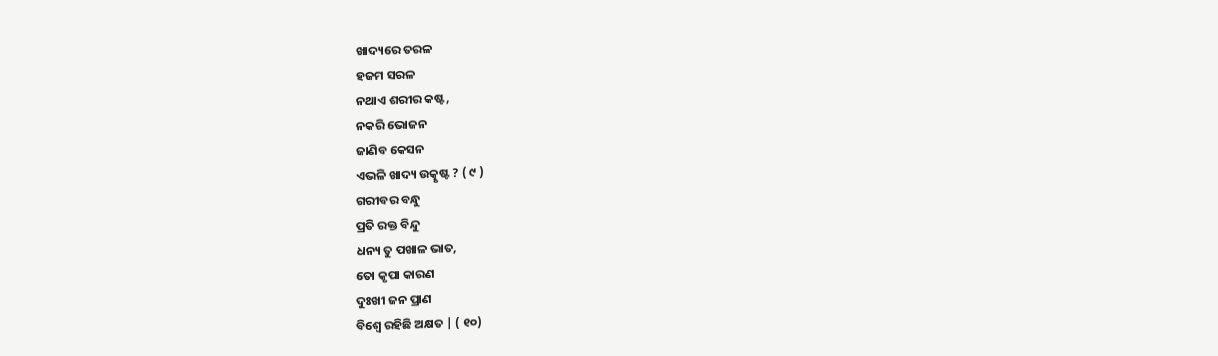ଖାଦ୍ୟରେ ତରଳ
ହଜମ ସରଳ
ନଥାଏ ଶରୀର କଷ୍ଟ,
ନକରି ଭୋଜନ
ଜାଣିବ କେସନ
ଏଭଳି ଖାଦ୍ୟ ଉତ୍କୃଷ୍ଟ ? ( ୯ )
ଗରୀବର ବନ୍ଧୁ
ପ୍ରତି ରକ୍ତ ବିନ୍ଦୁ
ଧନ୍ୟ ତୁ ପଖାଳ ଭାତ,
ତୋ କୃପା କାରଣ
ଦୁଃଖୀ ଜନ ପ୍ରାଣ
ବିଶ୍ଵେ ରହିଛି ଅକ୍ଷତ | ( ୧୦)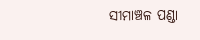ସୀମାଞ୍ଚଳ ପଣ୍ଡା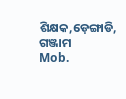ଶିକ୍ଷକ,ଡ଼େଙ୍ଗାଡି, ଗଞ୍ଜାମ
Mob.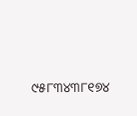୯୫୮୩୪୩୮୧୭୪